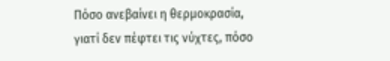Πόσο ανεβαίνει η θερμοκρασία, γιατί δεν πέφτει τις νύχτες, πόσο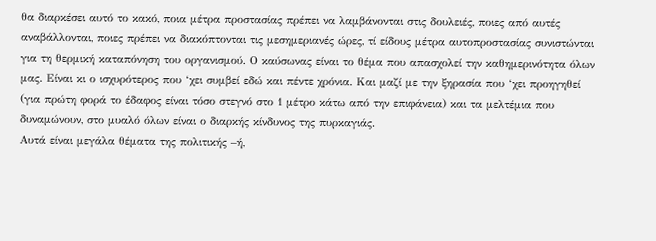θα διαρκέσει αυτό το κακό, ποια μέτρα προστασίας πρέπει να λαμβάνονται στις δουλειές, ποιες από αυτές αναβάλλονται, ποιες πρέπει να διακόπτονται τις μεσημεριανές ώρες, τί είδους μέτρα αυτοπροστασίας συνιστώνται για τη θερμική καταπόνηση του οργανισμού. Ο καύσωνας είναι το θέμα που απασχολεί την καθημερινότητα όλων μας. Είναι κι ο ισχυρότερος που ‘χει συμβεί εδώ και πέντε χρόνια. Και μαζί με την ξηρασία που ‘χει προηγηθεί (για πρώτη φορά το έδαφος είναι τόσο στεγνό στο 1 μέτρο κάτω από την επιφάνεια) και τα μελτέμια που δυναμώνουν, στο μυαλό όλων είναι ο διαρκής κίνδυνος της πυρκαγιάς.
Αυτά είναι μεγάλα θέματα της πολιτικής –ή,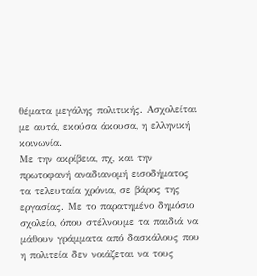θέματα μεγάλης πολιτικής. Ασχολείται με αυτά, εκούσα άκουσα, η ελληνική κοινωνία.
Με την ακρίβεια, πχ, και την πρωτοφανή αναδιανομή εισοδήματος τα τελευταία χρόνια, σε βάρος της εργασίας. Με το παρατημένο δημόσιο σχολείο, όπου στέλνουμε τα παιδιά να μάθουν γράμματα από δασκάλους που η πολιτεία δεν νοιάζεται να τους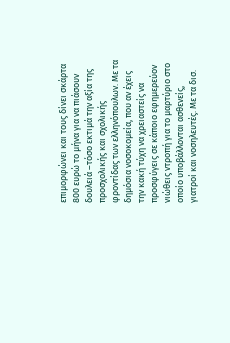επιμορφώνει και τους δίνει σκάρτα 800 ευρώ το μήνα για να πιάσουν δουλειά –τόσο εκτιμά την αξία της προσχολικής και σχολικής φροντίδας των ελληνόπουλων. Με τα δημόσια νοσοκομεία, που αν έχεις την κακή τύχη να χρειαστείς να προσφύγεις σε κάποιο εφημερεύον νιώθεις ντροπή για το μαρτύριο στο οποίο υποβάλλονται ασθενείς, γιατροί και νοσηλευτές. Με τα δισ.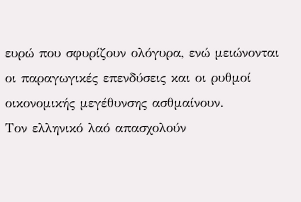ευρώ που σφυρίζουν ολόγυρα, ενώ μειώνονται οι παραγωγικές επενδύσεις και οι ρυθμοί οικονομικής μεγέθυνσης ασθμαίνουν.
Τον ελληνικό λαό απασχολούν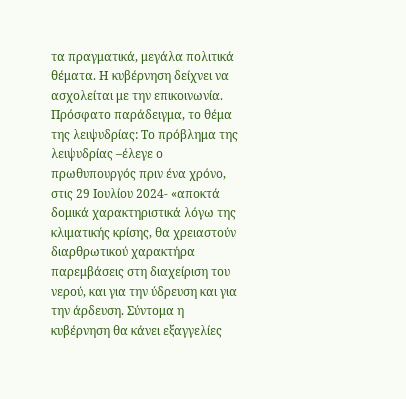τα πραγματικά, μεγάλα πολιτικά θέματα. Η κυβέρνηση δείχνει να ασχολείται με την επικοινωνία.
Πρόσφατο παράδειγμα, το θέμα της λειψυδρίας: Το πρόβλημα της λειψυδρίας –έλεγε ο πρωθυπουργός πριν ένα χρόνο, στις 29 Ιουλίου 2024- «αποκτά δομικά χαρακτηριστικά λόγω της κλιματικής κρίσης, θα χρειαστούν διαρθρωτικού χαρακτήρα παρεμβάσεις στη διαχείριση του νερού, και για την ύδρευση και για την άρδευση. Σύντομα η κυβέρνηση θα κάνει εξαγγελίες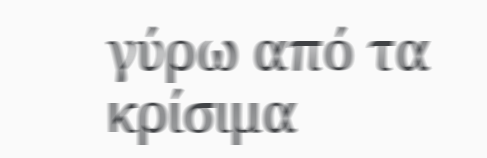γύρω από τα κρίσιμα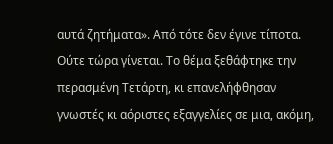αυτά ζητήματα». Από τότε δεν έγινε τίποτα. Ούτε τώρα γίνεται. Το θέμα ξεθάφτηκε την περασμένη Τετάρτη, κι επανελήφθησαν γνωστές κι αόριστες εξαγγελίες σε μια, ακόμη,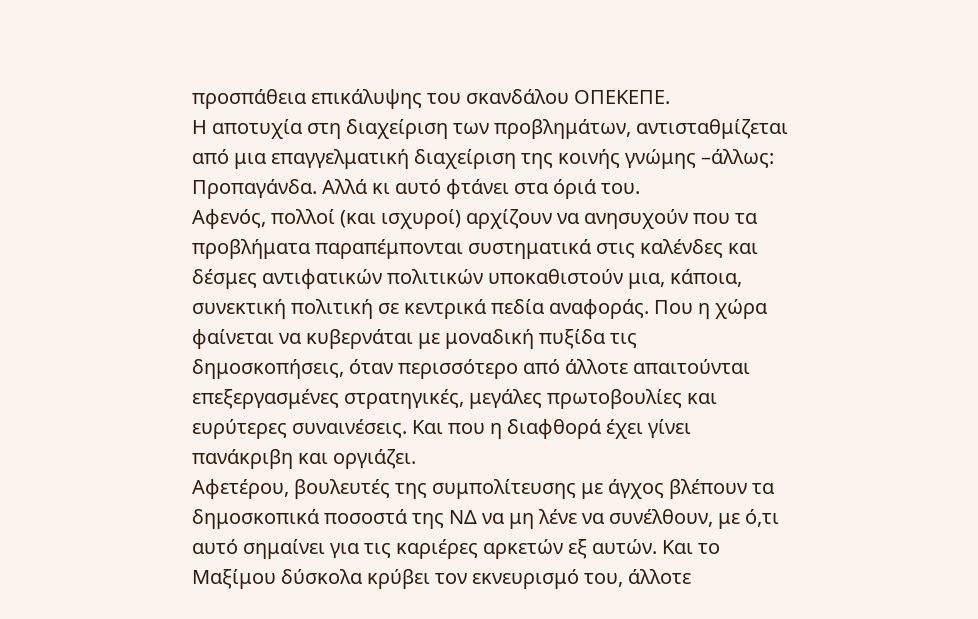προσπάθεια επικάλυψης του σκανδάλου ΟΠΕΚΕΠΕ.
Η αποτυχία στη διαχείριση των προβλημάτων, αντισταθμίζεται από μια επαγγελματική διαχείριση της κοινής γνώμης –άλλως: Προπαγάνδα. Αλλά κι αυτό φτάνει στα όριά του.
Αφενός, πολλοί (και ισχυροί) αρχίζουν να ανησυχούν που τα προβλήματα παραπέμπονται συστηματικά στις καλένδες και δέσμες αντιφατικών πολιτικών υποκαθιστούν μια, κάποια, συνεκτική πολιτική σε κεντρικά πεδία αναφοράς. Που η χώρα φαίνεται να κυβερνάται με μοναδική πυξίδα τις δημοσκοπήσεις, όταν περισσότερο από άλλοτε απαιτούνται επεξεργασμένες στρατηγικές, μεγάλες πρωτοβουλίες και ευρύτερες συναινέσεις. Και που η διαφθορά έχει γίνει πανάκριβη και οργιάζει.
Αφετέρου, βουλευτές της συμπολίτευσης με άγχος βλέπουν τα δημοσκοπικά ποσοστά της ΝΔ να μη λένε να συνέλθουν, με ό,τι αυτό σημαίνει για τις καριέρες αρκετών εξ αυτών. Και το Μαξίμου δύσκολα κρύβει τον εκνευρισμό του, άλλοτε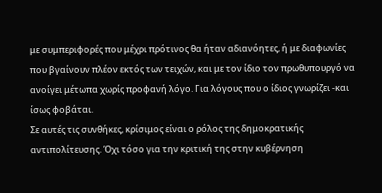με συμπεριφορές που μέχρι πρότινος θα ήταν αδιανόητες, ή με διαφωνίες που βγαίνουν πλέον εκτός των τειχών, και με τον ίδιο τον πρωθυπουργό να ανοίγει μέτωπα χωρίς προφανή λόγο. Για λόγους που ο ίδιος γνωρίζει -και ίσως φοβάται.
Σε αυτές τις συνθήκες, κρίσιμος είναι ο ρόλος της δημοκρατικής αντιπολίτευσης. Όχι τόσο για την κριτική της στην κυβέρνηση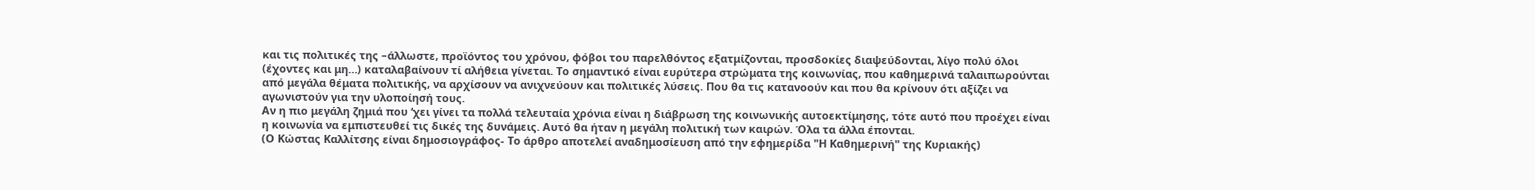και τις πολιτικές της –άλλωστε, προϊόντος του χρόνου, φόβοι του παρελθόντος εξατμίζονται, προσδοκίες διαψεύδονται, λίγο πολύ όλοι (έχοντες και μη…) καταλαβαίνουν τί αλήθεια γίνεται. Το σημαντικό είναι ευρύτερα στρώματα της κοινωνίας, που καθημερινά ταλαιπωρούνται από μεγάλα θέματα πολιτικής, να αρχίσουν να ανιχνεύουν και πολιτικές λύσεις. Που θα τις κατανοούν και που θα κρίνουν ότι αξίζει να αγωνιστούν για την υλοποίησή τους.
Αν η πιο μεγάλη ζημιά που ‘χει γίνει τα πολλά τελευταία χρόνια είναι η διάβρωση της κοινωνικής αυτοεκτίμησης, τότε αυτό που προέχει είναι η κοινωνία να εμπιστευθεί τις δικές της δυνάμεις. Αυτό θα ήταν η μεγάλη πολιτική των καιρών. Όλα τα άλλα έπονται.
(Ο Κώστας Καλλίτσης είναι δημοσιογράφος- Το άρθρο αποτελεί αναδημοσίευση από την εφημερίδα "Η Καθημερινή" της Κυριακής)